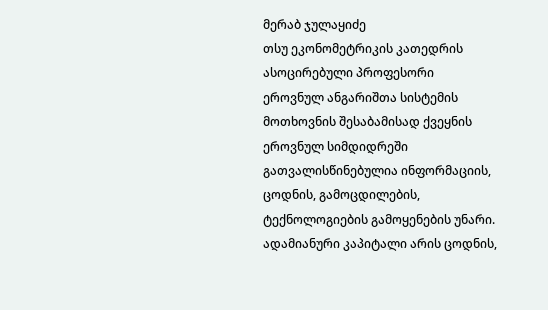მერაბ ჯულაყიძე
თსუ ეკონომეტრიკის კათედრის ასოცირებული პროფესორი
ეროვნულ ანგარიშთა სისტემის მოთხოვნის შესაბამისად ქვეყნის ეროვნულ სიმდიდრეში გათვალისწინებულია ინფორმაციის, ცოდნის, გამოცდილების, ტექნოლოგიების გამოყენების უნარი. ადამიანური კაპიტალი არის ცოდნის,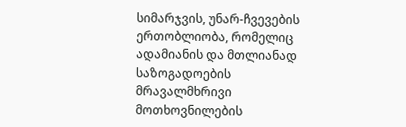სიმარჯვის, უნარ-ჩვევების ერთობლიობა, რომელიც ადამიანის და მთლიანად საზოგადოების მრავალმხრივი მოთხოვნილების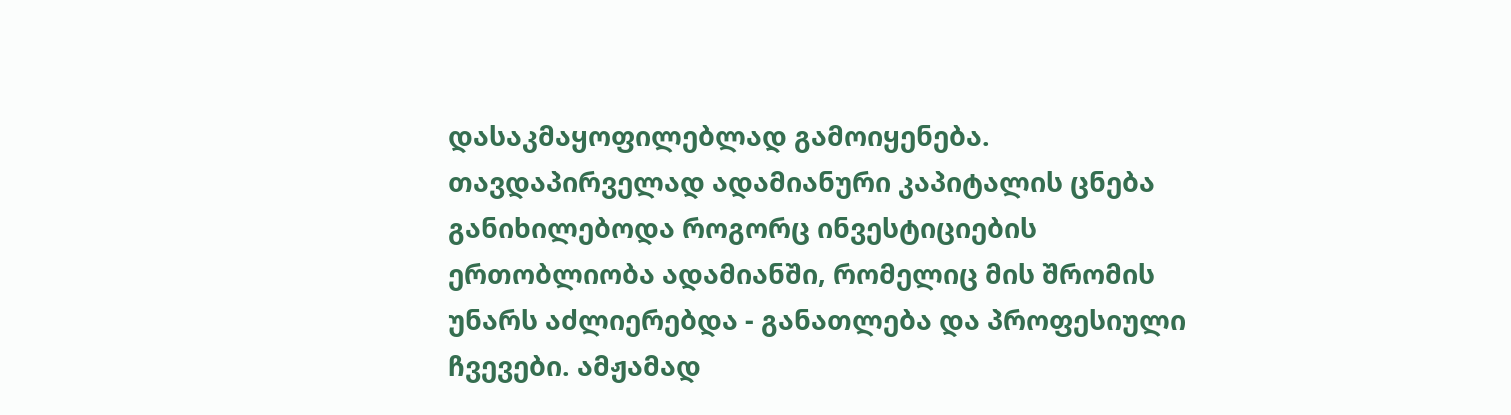დასაკმაყოფილებლად გამოიყენება. თავდაპირველად ადამიანური კაპიტალის ცნება განიხილებოდა როგორც ინვესტიციების ერთობლიობა ადამიანში, რომელიც მის შრომის უნარს აძლიერებდა - განათლება და პროფესიული ჩვევები. ამჟამად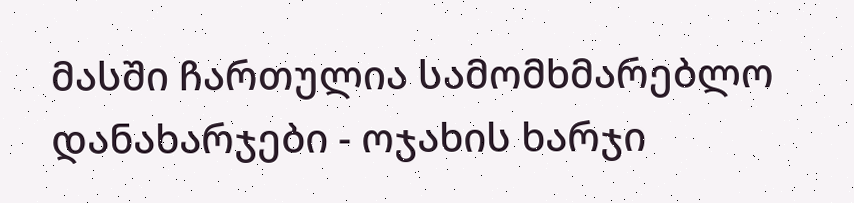მასში ჩართულია სამომხმარებლო დანახარჯები - ოჯახის ხარჯი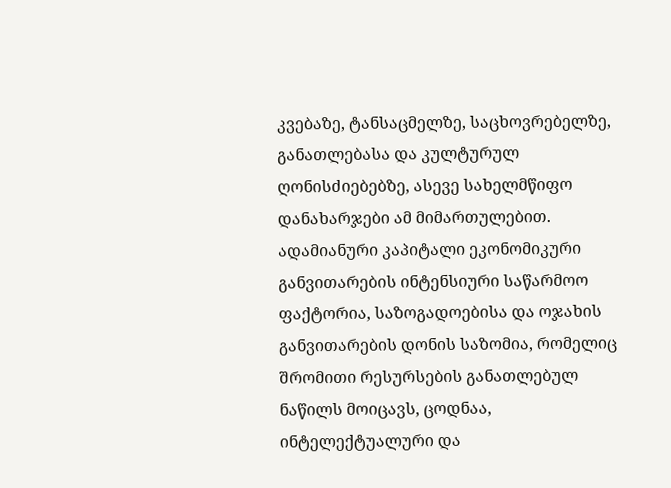კვებაზე, ტანსაცმელზე, საცხოვრებელზე, განათლებასა და კულტურულ ღონისძიებებზე, ასევე სახელმწიფო დანახარჯები ამ მიმართულებით.
ადამიანური კაპიტალი ეკონომიკური განვითარების ინტენსიური საწარმოო ფაქტორია, საზოგადოებისა და ოჯახის განვითარების დონის საზომია, რომელიც შრომითი რესურსების განათლებულ ნაწილს მოიცავს, ცოდნაა, ინტელექტუალური და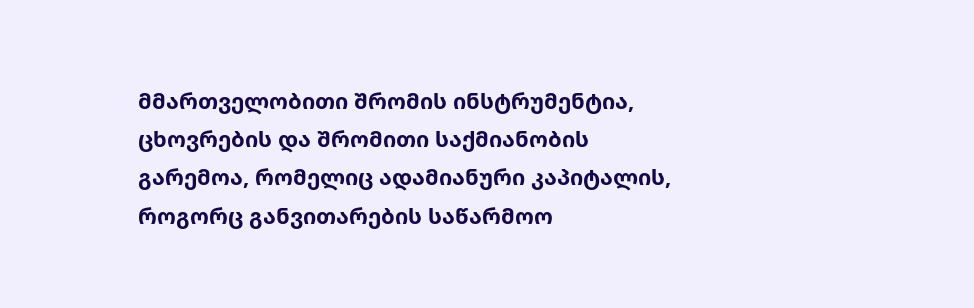მმართველობითი შრომის ინსტრუმენტია, ცხოვრების და შრომითი საქმიანობის გარემოა, რომელიც ადამიანური კაპიტალის, როგორც განვითარების საწარმოო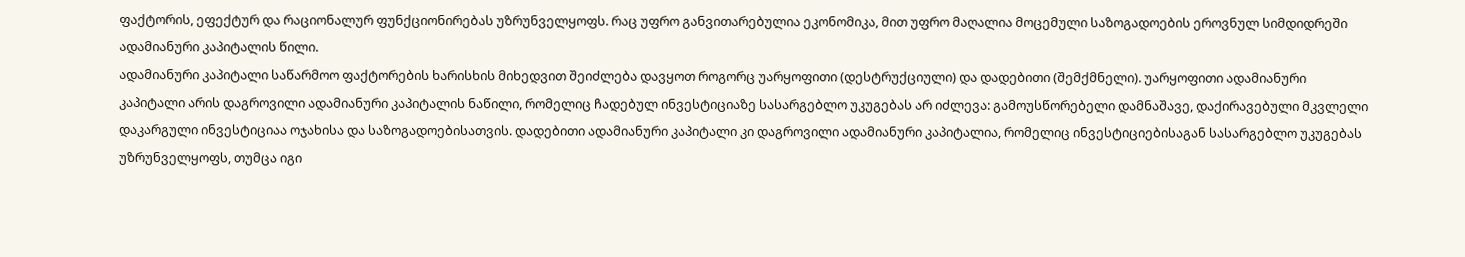ფაქტორის, ეფექტურ და რაციონალურ ფუნქციონირებას უზრუნველყოფს. რაც უფრო განვითარებულია ეკონომიკა, მით უფრო მაღალია მოცემული საზოგადოების ეროვნულ სიმდიდრეში ადამიანური კაპიტალის წილი.
ადამიანური კაპიტალი საწარმოო ფაქტორების ხარისხის მიხედვით შეიძლება დავყოთ როგორც უარყოფითი (დესტრუქციული) და დადებითი (შემქმნელი). უარყოფითი ადამიანური კაპიტალი არის დაგროვილი ადამიანური კაპიტალის ნაწილი, რომელიც ჩადებულ ინვესტიციაზე სასარგებლო უკუგებას არ იძლევა: გამოუსწორებელი დამნაშავე, დაქირავებული მკვლელი დაკარგული ინვესტიციაა ოჯახისა და საზოგადოებისათვის. დადებითი ადამიანური კაპიტალი კი დაგროვილი ადამიანური კაპიტალია, რომელიც ინვესტიციებისაგან სასარგებლო უკუგებას უზრუნველყოფს, თუმცა იგი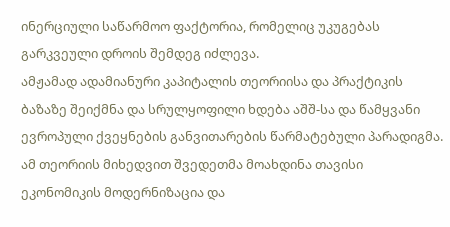ინერციული საწარმოო ფაქტორია, რომელიც უკუგებას გარკვეული დროის შემდეგ იძლევა.
ამჟამად ადამიანური კაპიტალის თეორიისა და პრაქტიკის ბაზაზე შეიქმნა და სრულყოფილი ხდება აშშ-სა და წამყვანი ევროპული ქვეყნების განვითარების წარმატებული პარადიგმა. ამ თეორიის მიხედვით შვედეთმა მოახდინა თავისი ეკონომიკის მოდერნიზაცია და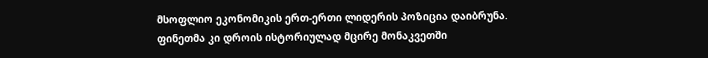მსოფლიო ეკონომიკის ერთ-ერთი ლიდერის პოზიცია დაიბრუნა. ფინეთმა კი დროის ისტორიულად მცირე მონაკვეთში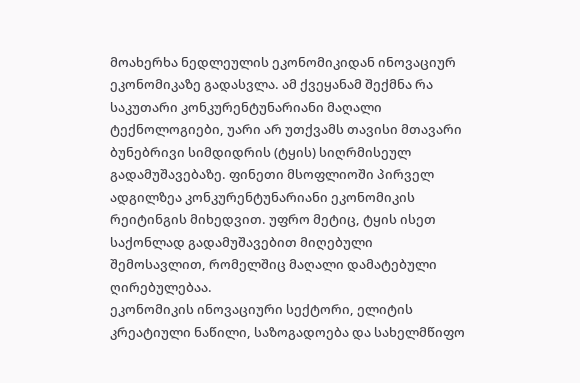მოახერხა ნედლეულის ეკონომიკიდან ინოვაციურ ეკონომიკაზე გადასვლა. ამ ქვეყანამ შექმნა რა საკუთარი კონკურენტუნარიანი მაღალი ტექნოლოგიები, უარი არ უთქვამს თავისი მთავარი ბუნებრივი სიმდიდრის (ტყის) სიღრმისეულ გადამუშავებაზე. ფინეთი მსოფლიოში პირველ ადგილზეა კონკურენტუნარიანი ეკონომიკის რეიტინგის მიხედვით. უფრო მეტიც, ტყის ისეთ საქონლად გადამუშავებით მიღებული შემოსავლით, რომელშიც მაღალი დამატებული ღირებულებაა.
ეკონომიკის ინოვაციური სექტორი, ელიტის კრეატიული ნაწილი, საზოგადოება და სახელმწიფო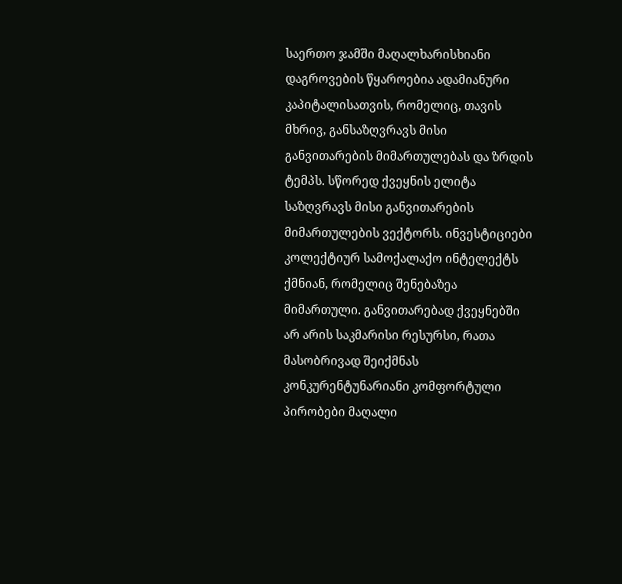საერთო ჯამში მაღალხარისხიანი დაგროვების წყაროებია ადამიანური კაპიტალისათვის, რომელიც, თავის მხრივ, განსაზღვრავს მისი განვითარების მიმართულებას და ზრდის ტემპს. სწორედ ქვეყნის ელიტა საზღვრავს მისი განვითარების მიმართულების ვექტორს. ინვესტიციები კოლექტიურ სამოქალაქო ინტელექტს ქმნიან, რომელიც შენებაზეა მიმართული. განვითარებად ქვეყნებში არ არის საკმარისი რესურსი, რათა მასობრივად შეიქმნას კონკურენტუნარიანი კომფორტული პირობები მაღალი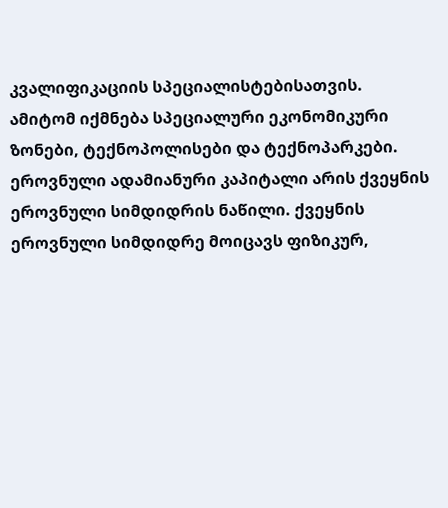კვალიფიკაციის სპეციალისტებისათვის. ამიტომ იქმნება სპეციალური ეკონომიკური ზონები, ტექნოპოლისები და ტექნოპარკები.
ეროვნული ადამიანური კაპიტალი არის ქვეყნის ეროვნული სიმდიდრის ნაწილი. ქვეყნის ეროვნული სიმდიდრე მოიცავს ფიზიკურ,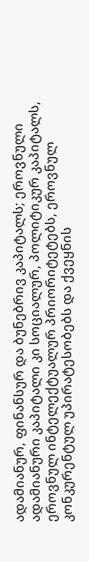ადამიანურ, ფინანსურ და ბუნებრივ კაპიტალს; ეროვნული ადამიანური კაპიტალი კი სოციალურ, პოლიტიკურ კაპიტალს, ეროვნულ ინტელექტუალურ პრიორიტეტებს, ეროვნულ კონკურენტულ უპირატესობებს და ქვეყნის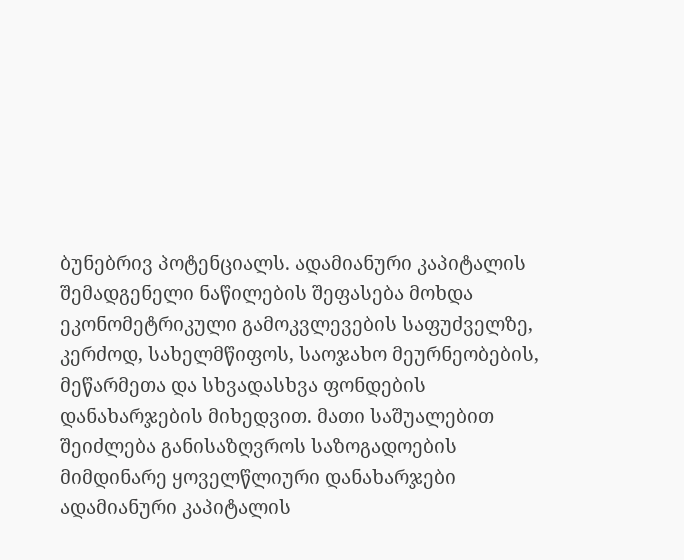ბუნებრივ პოტენციალს. ადამიანური კაპიტალის შემადგენელი ნაწილების შეფასება მოხდა ეკონომეტრიკული გამოკვლევების საფუძველზე, კერძოდ, სახელმწიფოს, საოჯახო მეურნეობების, მეწარმეთა და სხვადასხვა ფონდების დანახარჯების მიხედვით. მათი საშუალებით შეიძლება განისაზღვროს საზოგადოების მიმდინარე ყოველწლიური დანახარჯები ადამიანური კაპიტალის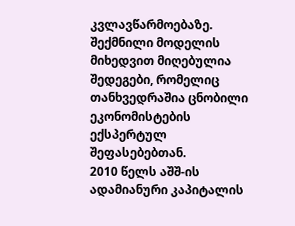კვლავწარმოებაზე. შექმნილი მოდელის მიხედვით მიღებულია შედეგები, რომელიც თანხვედრაშია ცნობილი ეკონომისტების ექსპერტულ შეფასებებთან.
2010 წელს აშშ-ის ადამიანური კაპიტალის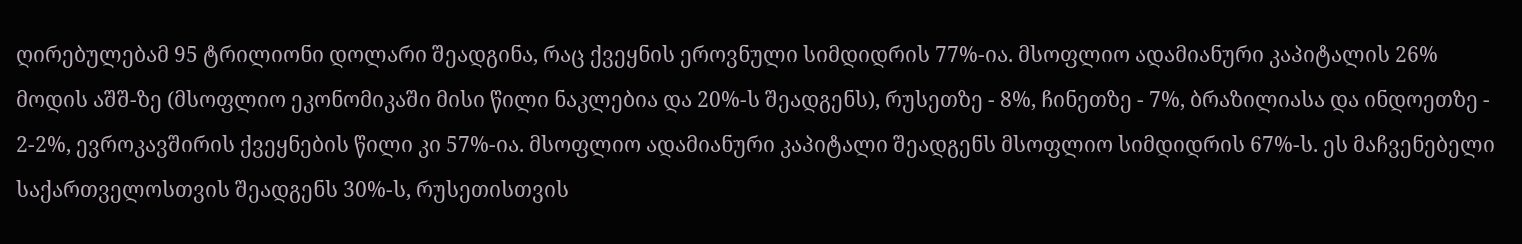ღირებულებამ 95 ტრილიონი დოლარი შეადგინა, რაც ქვეყნის ეროვნული სიმდიდრის 77%-ია. მსოფლიო ადამიანური კაპიტალის 26% მოდის აშშ-ზე (მსოფლიო ეკონომიკაში მისი წილი ნაკლებია და 20%-ს შეადგენს), რუსეთზე - 8%, ჩინეთზე - 7%, ბრაზილიასა და ინდოეთზე - 2-2%, ევროკავშირის ქვეყნების წილი კი 57%-ია. მსოფლიო ადამიანური კაპიტალი შეადგენს მსოფლიო სიმდიდრის 67%-ს. ეს მაჩვენებელი საქართველოსთვის შეადგენს 30%-ს, რუსეთისთვის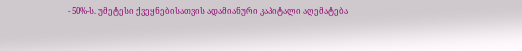- 50%-ს. უმეტესი ქვეყნებისათვის ადამიანური კაპიტალი აღემატება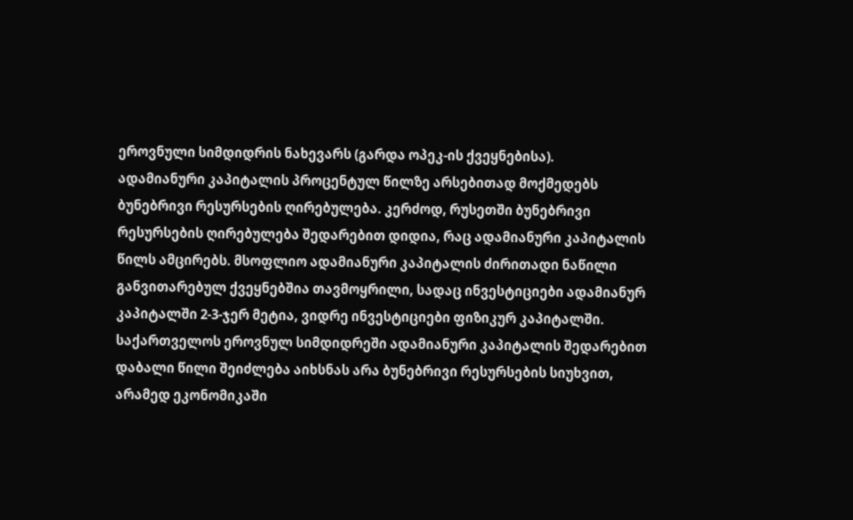ეროვნული სიმდიდრის ნახევარს (გარდა ოპეკ-ის ქვეყნებისა).
ადამიანური კაპიტალის პროცენტულ წილზე არსებითად მოქმედებს ბუნებრივი რესურსების ღირებულება. კერძოდ, რუსეთში ბუნებრივი რესურსების ღირებულება შედარებით დიდია, რაც ადამიანური კაპიტალის წილს ამცირებს. მსოფლიო ადამიანური კაპიტალის ძირითადი ნაწილი განვითარებულ ქვეყნებშია თავმოყრილი, სადაც ინვესტიციები ადამიანურ კაპიტალში 2-3-ჯერ მეტია, ვიდრე ინვესტიციები ფიზიკურ კაპიტალში.
საქართველოს ეროვნულ სიმდიდრეში ადამიანური კაპიტალის შედარებით დაბალი წილი შეიძლება აიხსნას არა ბუნებრივი რესურსების სიუხვით, არამედ ეკონომიკაში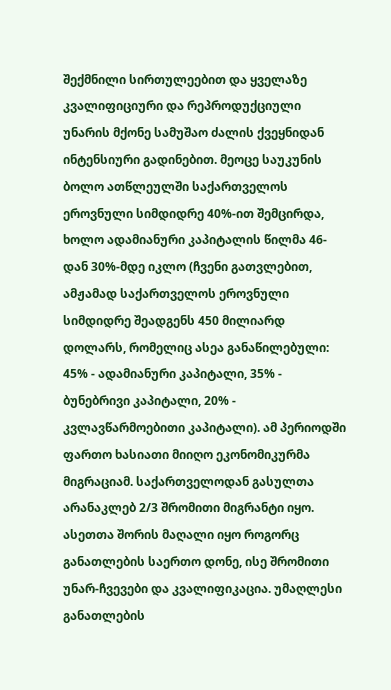შექმნილი სირთულეებით და ყველაზე კვალიფიციური და რეპროდუქციული უნარის მქონე სამუშაო ძალის ქვეყნიდან ინტენსიური გადინებით. მეოცე საუკუნის ბოლო ათწლეულში საქართველოს ეროვნული სიმდიდრე 40%-ით შემცირდა, ხოლო ადამიანური კაპიტალის წილმა 46-დან 30%-მდე იკლო (ჩვენი გათვლებით, ამჟამად საქართველოს ეროვნული სიმდიდრე შეადგენს 450 მილიარდ დოლარს, რომელიც ასეა განაწილებული: 45% - ადამიანური კაპიტალი, 35% - ბუნებრივი კაპიტალი, 20% - კვლავწარმოებითი კაპიტალი). ამ პერიოდში ფართო ხასიათი მიიღო ეკონომიკურმა მიგრაციამ. საქართველოდან გასულთა არანაკლებ 2/3 შრომითი მიგრანტი იყო. ასეთთა შორის მაღალი იყო როგორც განათლების საერთო დონე, ისე შრომითი უნარ-ჩვევები და კვალიფიკაცია. უმაღლესი განათლების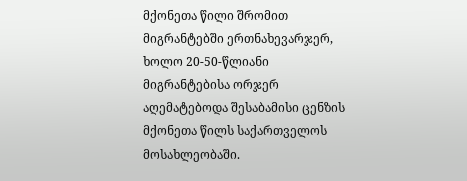მქონეთა წილი შრომით მიგრანტებში ერთნახევარჯერ, ხოლო 20-50-წლიანი მიგრანტებისა ორჯერ აღემატებოდა შესაბამისი ცენზის მქონეთა წილს საქართველოს მოსახლეობაში.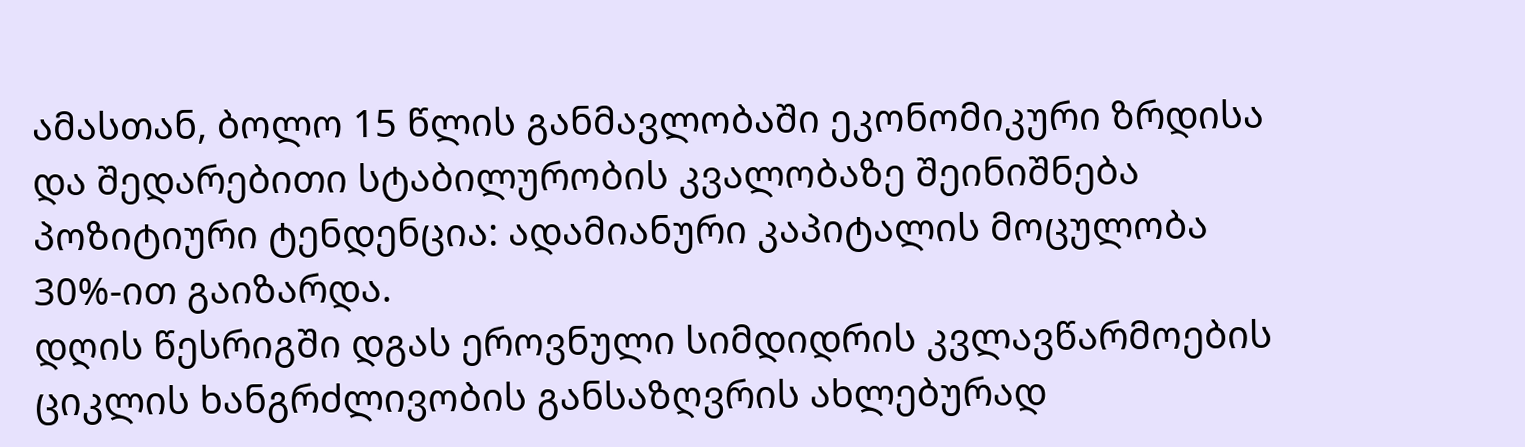ამასთან, ბოლო 15 წლის განმავლობაში ეკონომიკური ზრდისა და შედარებითი სტაბილურობის კვალობაზე შეინიშნება პოზიტიური ტენდენცია: ადამიანური კაპიტალის მოცულობა 30%-ით გაიზარდა.
დღის წესრიგში დგას ეროვნული სიმდიდრის კვლავწარმოების ციკლის ხანგრძლივობის განსაზღვრის ახლებურად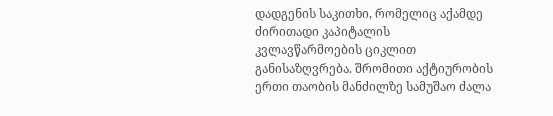დადგენის საკითხი, რომელიც აქამდე ძირითადი კაპიტალის კვლავწარმოების ციკლით განისაზღვრება. შრომითი აქტიურობის ერთი თაობის მანძილზე სამუშაო ძალა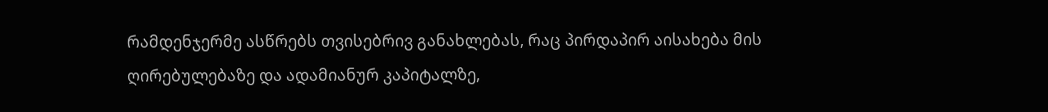რამდენჯერმე ასწრებს თვისებრივ განახლებას, რაც პირდაპირ აისახება მის ღირებულებაზე და ადამიანურ კაპიტალზე,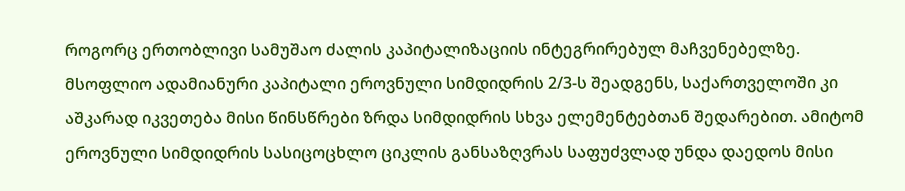როგორც ერთობლივი სამუშაო ძალის კაპიტალიზაციის ინტეგრირებულ მაჩვენებელზე.
მსოფლიო ადამიანური კაპიტალი ეროვნული სიმდიდრის 2/3-ს შეადგენს, საქართველოში კი აშკარად იკვეთება მისი წინსწრები ზრდა სიმდიდრის სხვა ელემენტებთან შედარებით. ამიტომ ეროვნული სიმდიდრის სასიცოცხლო ციკლის განსაზღვრას საფუძვლად უნდა დაედოს მისი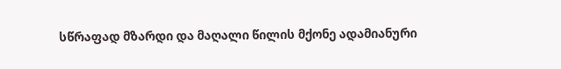სწრაფად მზარდი და მაღალი წილის მქონე ადამიანური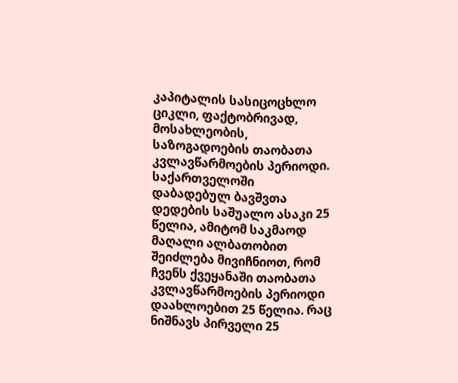კაპიტალის სასიცოცხლო ციკლი, ფაქტობრივად, მოსახლეობის, საზოგადოების თაობათა კვლავწარმოების პერიოდი. საქართველოში დაბადებულ ბავშვთა დედების საშუალო ასაკი 25 წელია, ამიტომ საკმაოდ მაღალი ალბათობით შეიძლება მივიჩნიოთ, რომ ჩვენს ქვეყანაში თაობათა კვლავწარმოების პერიოდი დაახლოებით 25 წელია. რაც ნიშნავს პირველი 25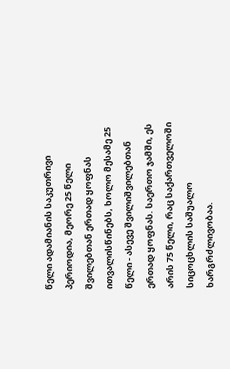წელი ადამიანის საკუთრივი პერიოდია, მეორე 25 წელი შვილებთან ერთად ყოფნას ითვალისწინებს, ხოლო მესამე 25 წელი - ასევე შვილიშვილებთან ერთად ყოფნას. საერთო ჯამში, ეს არის 75 წელი, რაც საქართველოში სიცოცხლის საშუალო ხარგრძლივობაა.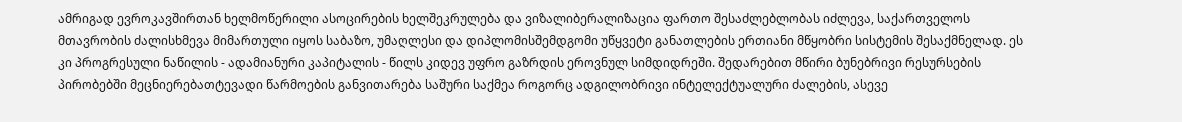ამრიგად ევროკავშირთან ხელმოწერილი ასოცირების ხელშეკრულება და ვიზალიბერალიზაცია ფართო შესაძლებლობას იძლევა, საქართველოს მთავრობის ძალისხმევა მიმართული იყოს საბაზო, უმაღლესი და დიპლომისშემდგომი უწყვეტი განათლების ერთიანი მწყობრი სისტემის შესაქმნელად. ეს კი პროგრესული ნაწილის - ადამიანური კაპიტალის - წილს კიდევ უფრო გაზრდის ეროვნულ სიმდიდრეში. შედარებით მწირი ბუნებრივი რესურსების პირობებში მეცნიერებათტევადი წარმოების განვითარება საშური საქმეა როგორც ადგილობრივი ინტელექტუალური ძალების, ასევე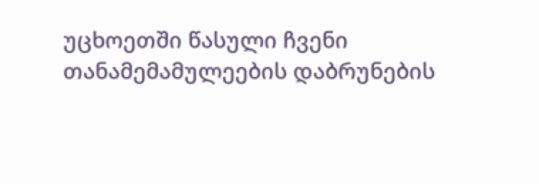უცხოეთში წასული ჩვენი თანამემამულეების დაბრუნების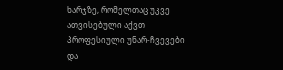ხარჯზე, რომელთაც უკვე ათვისებული აქვთ პროფესიული უნარ-ჩვევები და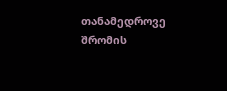თანამედროვე შრომის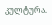კულტურა.